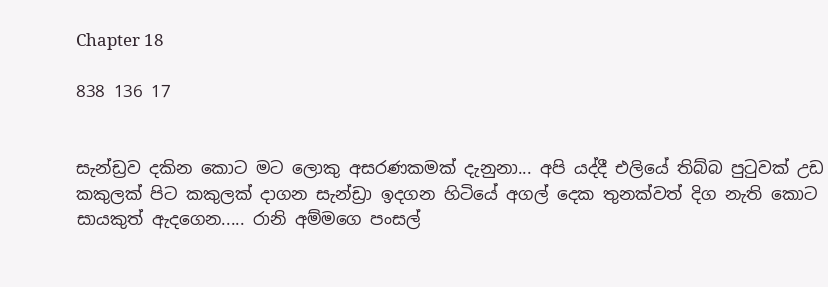Chapter 18

838 136 17


සැන්ඩ්‍රව දකින කොට මට ලොකු අසරණකමක් දැනුනා... අපි යද්දී එලියේ තිබ්බ පුටුවක් උඩ කකුලක් පිට කකුලක් දාගන සැන්ඩ්‍රා ඉදගන හිටියේ අගල් දෙක තුනක්වත් දිග නැති කොට සායකුත් ඇදගෙන..... රානි අම්මගෙ පංසල්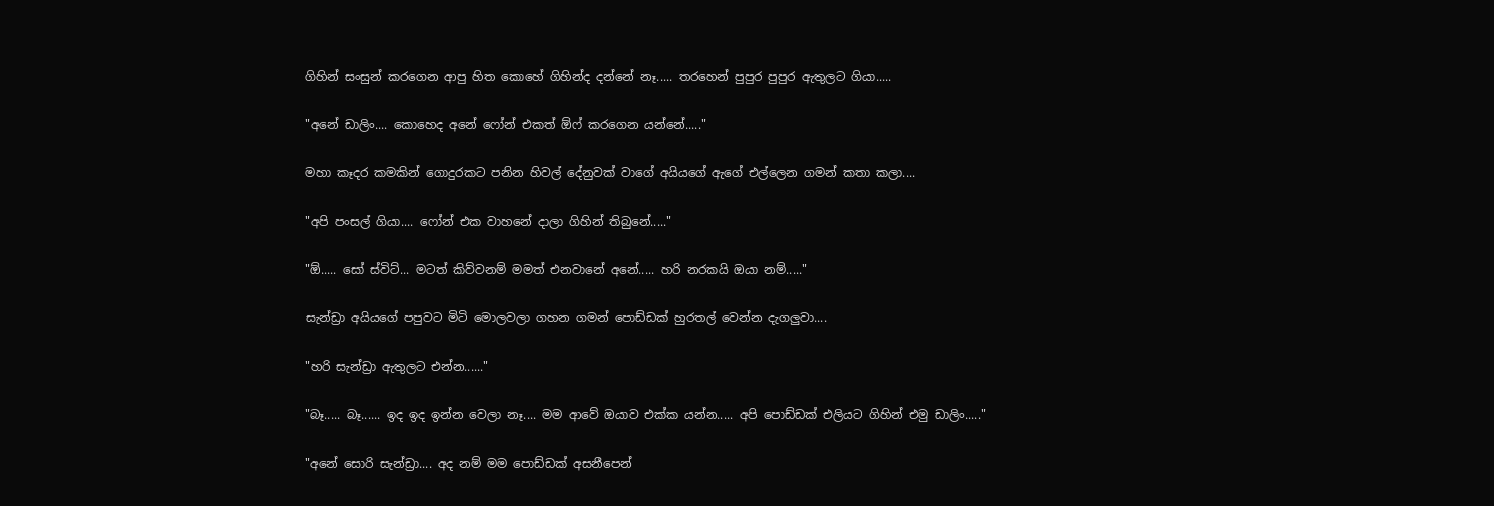ගිහින් සංසුන් කරගෙන ආපු හිත කොහේ ගිහින්ද දන්නේ නෑ..... තරහෙන් පුපුර පුපුර ඇතුලට ගියා.....

"අනේ ඩාලිං.... කොහෙද අනේ ෆෝන් එකත් ඕෆ් කරගෙන යන්නේ....."

මහා කෑදර කමකින් ගොදුරකට පනින හිවල් දේනුවක් වාගේ අයියගේ ඇගේ එල්ලෙන ගමන් කතා කලා....

"අපි පංසල් ගියා.... ෆෝන් එක වාහනේ දාලා ගිහින් තිබුනේ....."

"ඕ..... සෝ ස්විට්... මටත් කිව්වනම් මමත් එනවානේ අනේ..... හරි නරකයි ඔයා නම්....."

සැන්ඩ්‍රා අයියගේ පපුවට මිටි මොලවලා ගහන ගමන් පොඩ්ඩක් හුරතල් වෙන්න දැගලුවා....

"හරි සැන්ඩ්‍රා ඇතුලට එන්න......"

"බෑ..... බෑ...... ඉද ඉද ඉන්න වෙලා නෑ.... මම ආවේ ඔයාව එක්ක යන්න..... අපි පොඩ්ඩක් එලියට ගිහින් එමු ඩාලිං....."

"අනේ සොරි සැන්ඩ්‍රා.... අද නම් මම පොඩ්ඩක් අසනීපෙන්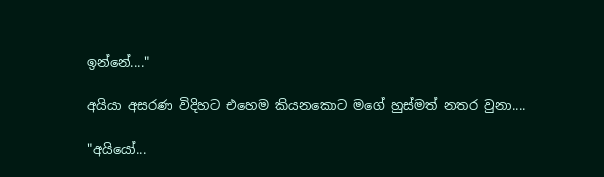ඉන්නේ...."

අයියා අසරණ විදිහට එහෙම කියනකොට මගේ හුස්මත් නතර වුනා....

"අයියෝ...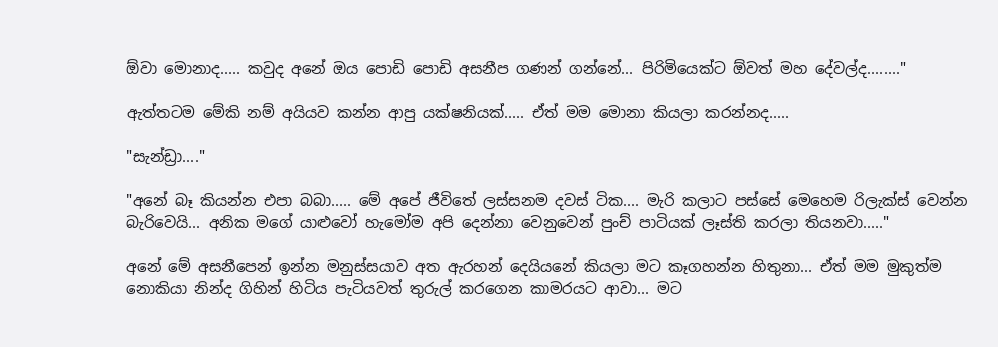ඕවා මොනාද..... කවුද අනේ ඔය පොඩි පොඩි අසනීප ගණන් ගන්නේ... පිරිමියෙක්ට ඕවත් මහ දේවල්ද........"

ඇත්තටම මේකි නම් අයියව කන්න ආපු යක්ෂනියක්..... ඒත් මම මොනා කියලා කරන්නද.....

"සැන්ඩ්‍රා...."

"අනේ බෑ කියන්න එපා බබා..... මේ අපේ ජීවිතේ ලස්සනම දවස් ටික.... මැරි කලාට පස්සේ මෙහෙම රිලැක්ස් වෙන්න බැරිවෙයි... අනික මගේ යාළුවෝ හැමෝම අපි දෙන්නා වෙනුවෙන් පුංච් පාටියක් ලෑස්ති කරලා තියනවා....."

අනේ මේ අසනීපෙන් ඉන්න මනුස්සයාව අත ඇරහන් දෙයියනේ කියලා මට කෑගහන්න හිතුනා... ඒත් මම මුකුත්ම නොකියා නින්ද ගිහින් හිටිය පැටියවත් තුරුල් කරගෙන කාමරයට ආවා... මට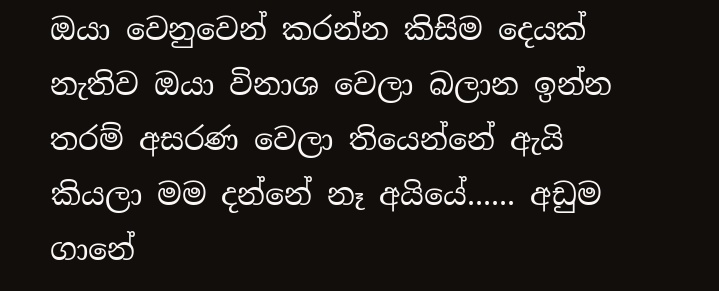ඔයා වෙනුවෙන් කරන්න කිසිම දෙයක් නැතිව ඔයා විනාශ වෙලා බලාන ඉන්න තරම් අසරණ වෙලා තියෙන්නේ ඇයි කියලා මම දන්නේ නෑ අයියේ...... අඩුම ගානේ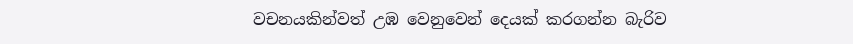වචනයකින්වත් උඹ වෙනුවෙන් දෙයක් කරගන්න බැරිව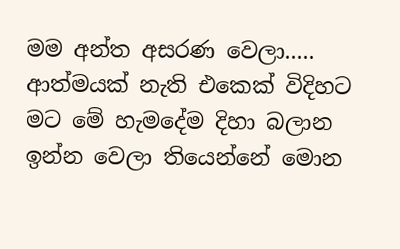මම අන්ත අසරණ වෙලා..... ආත්මයක් නැති එකෙක් විදිහට මට මේ හැමදේම දිහා බලාන ඉන්න වෙලා තියෙන්නේ මොන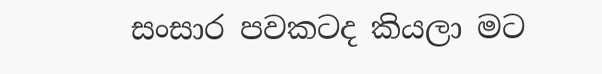සංසාර පවකටද කියලා මට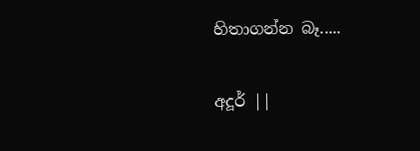හිතාගන්න බෑ.....

අදූර් ||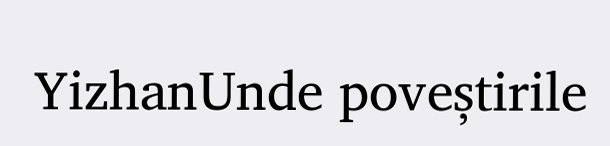YizhanUnde poveștirile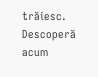trăiesc. Descoperă acum